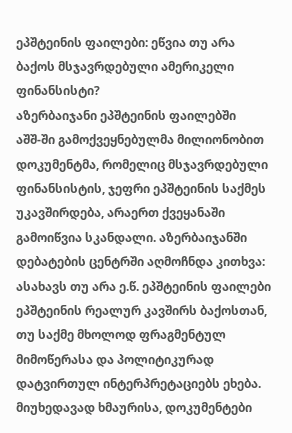ეპშტეინის ფაილები: ეწვია თუ არა ბაქოს მსჯავრდებული ამერიკელი ფინანსისტი?
აზერბაიჯანი ეპშტეინის ფაილებში
აშშ-ში გამოქვეყნებულმა მილიონობით დოკუმენტმა, რომელიც მსჯავრდებული ფინანსისტის, ჯეფრი ეპშტეინის საქმეს უკავშირდება, არაერთ ქვეყანაში გამოიწვია სკანდალი. აზერბაიჯანში დებატების ცენტრში აღმოჩნდა კითხვა: ასახავს თუ არა ე.წ. ეპშტეინის ფაილები ეპშტეინის რეალურ კავშირს ბაქოსთან, თუ საქმე მხოლოდ ფრაგმენტულ მიმოწერასა და პოლიტიკურად დატვირთულ ინტერპრეტაციებს ეხება.
მიუხედავად ხმაურისა, დოკუმენტები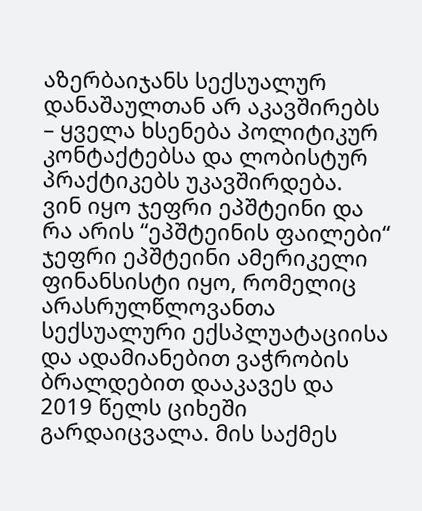აზერბაიჯანს სექსუალურ დანაშაულთან არ აკავშირებს – ყველა ხსენება პოლიტიკურ კონტაქტებსა და ლობისტურ პრაქტიკებს უკავშირდება.
ვინ იყო ჯეფრი ეპშტეინი და რა არის “ეპშტეინის ფაილები“
ჯეფრი ეპშტეინი ამერიკელი ფინანსისტი იყო, რომელიც არასრულწლოვანთა სექსუალური ექსპლუატაციისა და ადამიანებით ვაჭრობის ბრალდებით დააკავეს და 2019 წელს ციხეში გარდაიცვალა. მის საქმეს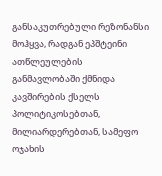განსაკუთრებული რეზონანსი მოჰყვა, რადგან ეპშტეინი ათწლეულების განმავლობაში ქმნიდა კავშირების ქსელს პოლიტიკოსებთან, მილიარდერებთან, სამეფო ოჯახის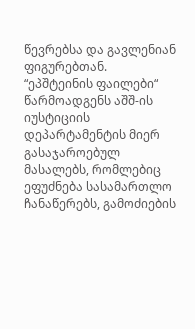წევრებსა და გავლენიან ფიგურებთან.
“ეპშტეინის ფაილები“ წარმოადგენს აშშ-ის იუსტიციის დეპარტამენტის მიერ გასაჯაროებულ მასალებს, რომლებიც ეფუძნება სასამართლო ჩანაწერებს, გამოძიების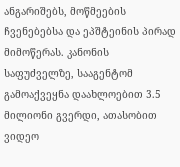ანგარიშებს, მოწმეების ჩვენებებსა და ეპშტეინის პირად მიმოწერას. კანონის საფუძველზე, სააგენტომ გამოაქვეყნა დაახლოებით 3.5 მილიონი გვერდი, ათასობით ვიდეო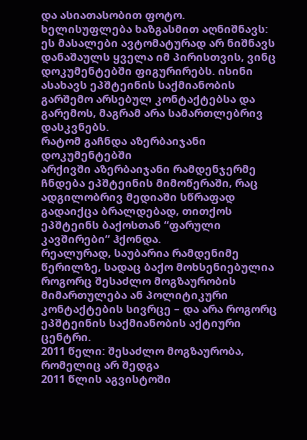და ასიათასობით ფოტო.
ხელისუფლება ხაზგასმით აღნიშნავს: ეს მასალები ავტომატურად არ ნიშნავს დანაშაულს ყველა იმ პირისთვის, ვინც დოკუმენტებში ფიგურირებს. ისინი ასახავს ეპშტეინის საქმიანობის გარშემო არსებულ კონტაქტებსა და გარემოს, მაგრამ არა სამართლებრივ დასკვნებს.
რატომ გაჩნდა აზერბაიჯანი დოკუმენტებში
არქივში აზერბაიჯანი რამდენჯერმე ჩნდება ეპშტეინის მიმოწერაში, რაც ადგილობრივ მედიაში სწრაფად გადაიქცა ბრალდებად, თითქოს ეპშტეინს ბაქოსთან “ფარული კავშირები“ ჰქონდა.
რეალურად, საუბარია რამდენიმე წერილზე, სადაც ბაქო მოხსენიებულია როგორც შესაძლო მოგზაურობის მიმართულება ან პოლიტიკური კონტაქტების სივრცე – და არა როგორც ეპშტეინის საქმიანობის აქტიური ცენტრი.
2011 წელი: შესაძლო მოგზაურობა, რომელიც არ შედგა
2011 წლის აგვისტოში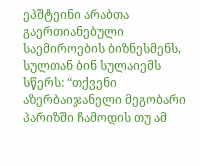ეპშტეინი არაბთა გაერთიანებული საემიროების ბიზნესმენს, სულთან ბინ სულაიემს სწერს: “თქვენი აზერბაიჯანელი მეგობარი პარიზში ჩამოდის თუ ამ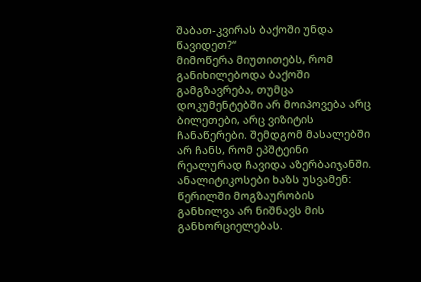შაბათ-კვირას ბაქოში უნდა წავიდეთ?“
მიმოწერა მიუთითებს, რომ განიხილებოდა ბაქოში გამგზავრება, თუმცა დოკუმენტებში არ მოიპოვება არც ბილეთები, არც ვიზიტის ჩანაწერები. შემდგომ მასალებში არ ჩანს, რომ ეპშტეინი რეალურად ჩავიდა აზერბაიჯანში.
ანალიტიკოსები ხაზს უსვამენ: წერილში მოგზაურობის განხილვა არ ნიშნავს მის განხორციელებას.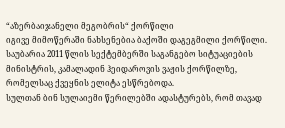“აზერბაიჯანელი მეგობრის“ ქორწილი
იგივე მიმოწერაში ნახსენებია ბაქოში დაგეგმილი ქორწილი. საუბარია 2011 წლის სექტემბერში საგანგებო სიტუაციების მინისტრის, კამალადინ ჰეიდაროვის ვაჟის ქორწილზე, რომელსაც ქვეყნის ელიტა ესწრებოდა.
სულთან ბინ სულაიემი წერილებში ადასტურებს, რომ თავად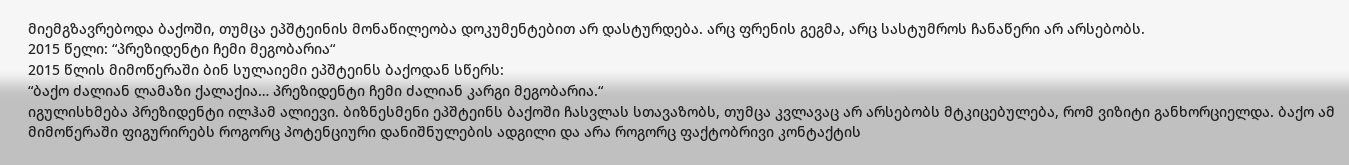მიემგზავრებოდა ბაქოში, თუმცა ეპშტეინის მონაწილეობა დოკუმენტებით არ დასტურდება. არც ფრენის გეგმა, არც სასტუმროს ჩანაწერი არ არსებობს.
2015 წელი: “პრეზიდენტი ჩემი მეგობარია“
2015 წლის მიმოწერაში ბინ სულაიემი ეპშტეინს ბაქოდან სწერს:
“ბაქო ძალიან ლამაზი ქალაქია… პრეზიდენტი ჩემი ძალიან კარგი მეგობარია.“
იგულისხმება პრეზიდენტი ილჰამ ალიევი. ბიზნესმენი ეპშტეინს ბაქოში ჩასვლას სთავაზობს, თუმცა კვლავაც არ არსებობს მტკიცებულება, რომ ვიზიტი განხორციელდა. ბაქო ამ მიმოწერაში ფიგურირებს როგორც პოტენციური დანიშნულების ადგილი და არა როგორც ფაქტობრივი კონტაქტის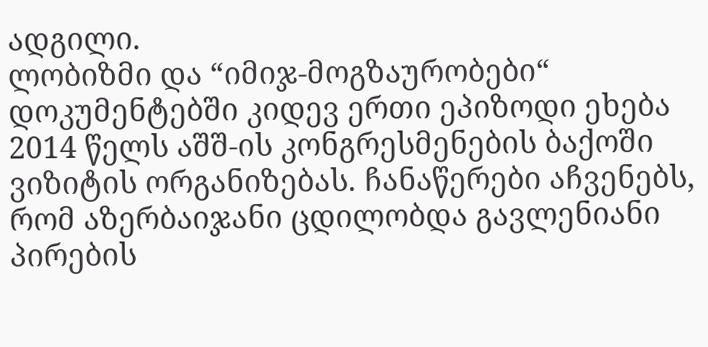ადგილი.
ლობიზმი და “იმიჯ-მოგზაურობები“
დოკუმენტებში კიდევ ერთი ეპიზოდი ეხება 2014 წელს აშშ-ის კონგრესმენების ბაქოში ვიზიტის ორგანიზებას. ჩანაწერები აჩვენებს, რომ აზერბაიჯანი ცდილობდა გავლენიანი პირების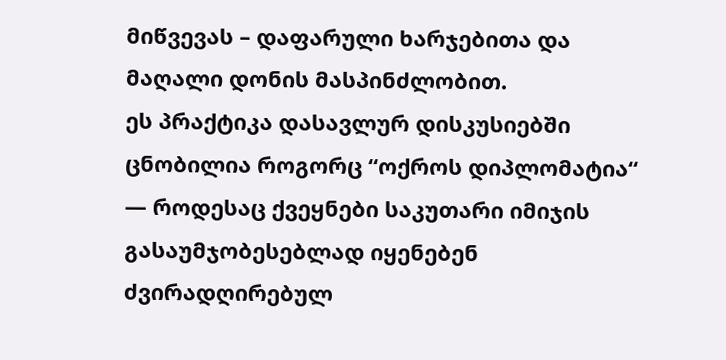მიწვევას – დაფარული ხარჯებითა და მაღალი დონის მასპინძლობით.
ეს პრაქტიკა დასავლურ დისკუსიებში ცნობილია როგორც “ოქროს დიპლომატია“ — როდესაც ქვეყნები საკუთარი იმიჯის გასაუმჯობესებლად იყენებენ ძვირადღირებულ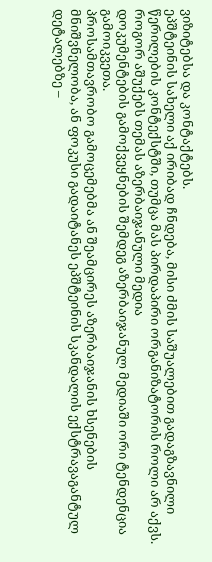ვიზიტებსა და კონტაქტებს.
ეპშტეინის სახელი აქ ირიბად ჩნდება, მისი ძმის საშუალებით გადაგზავნილი წერილების კონტექსტში, თუმცა მას პირდაპირი ორგანიზატორის როლი არ აქვს.
როგორ აშუქებს თემას აზერბაიჯანული მედია
დოკუმენტების გამოქვეყნების შემდეგ აზერბაიჯანულ მედიაში ორი ტენდენცია გამოიკვეთა.
პროსამთავრობო გამოცემებმა ან შეამცირეს აზერბაიჯანის ხსენების მნიშვნელობა, ან ფოკუსი გადაიტანეს ეპშტეინის სკანდალის ექსტრავაგანტულ დეტალებზე –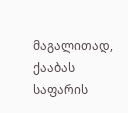მაგალითად, ქააბას საფარის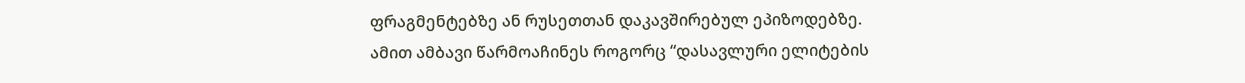ფრაგმენტებზე ან რუსეთთან დაკავშირებულ ეპიზოდებზე.
ამით ამბავი წარმოაჩინეს როგორც “დასავლური ელიტების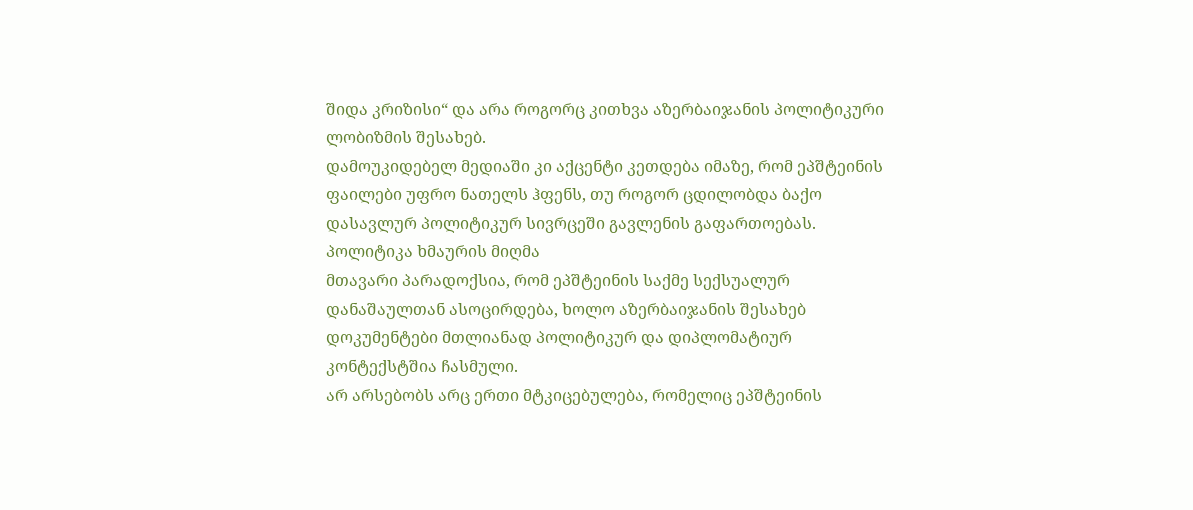შიდა კრიზისი“ და არა როგორც კითხვა აზერბაიჯანის პოლიტიკური ლობიზმის შესახებ.
დამოუკიდებელ მედიაში კი აქცენტი კეთდება იმაზე, რომ ეპშტეინის ფაილები უფრო ნათელს ჰფენს, თუ როგორ ცდილობდა ბაქო დასავლურ პოლიტიკურ სივრცეში გავლენის გაფართოებას.
პოლიტიკა ხმაურის მიღმა
მთავარი პარადოქსია, რომ ეპშტეინის საქმე სექსუალურ დანაშაულთან ასოცირდება, ხოლო აზერბაიჯანის შესახებ დოკუმენტები მთლიანად პოლიტიკურ და დიპლომატიურ კონტექსტშია ჩასმული.
არ არსებობს არც ერთი მტკიცებულება, რომელიც ეპშტეინის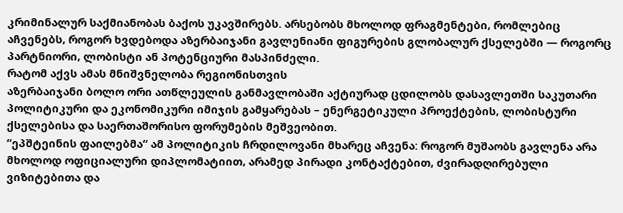კრიმინალურ საქმიანობას ბაქოს უკავშირებს. არსებობს მხოლოდ ფრაგმენტები, რომლებიც აჩვენებს, როგორ ხვდებოდა აზერბაიჯანი გავლენიანი ფიგურების გლობალურ ქსელებში — როგორც პარტნიორი, ლობისტი ან პოტენციური მასპინძელი.
რატომ აქვს ამას მნიშვნელობა რეგიონისთვის
აზერბაიჯანი ბოლო ორი ათწლეულის განმავლობაში აქტიურად ცდილობს დასავლეთში საკუთარი პოლიტიკური და ეკონომიკური იმიჯის გამყარებას – ენერგეტიკული პროექტების, ლობისტური ქსელებისა და საერთაშორისო ფორუმების მეშვეობით.
“ეპშტეინის ფაილებმა“ ამ პოლიტიკის ჩრდილოვანი მხარეც აჩვენა: როგორ მუშაობს გავლენა არა მხოლოდ ოფიციალური დიპლომატიით, არამედ პირადი კონტაქტებით, ძვირადღირებული ვიზიტებითა და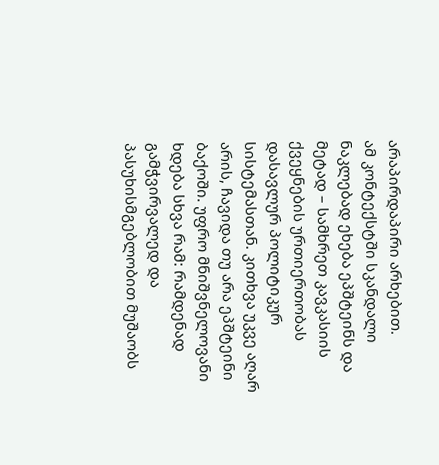არაპირდაპირი არხებით.
ამ კონტექსტში სკანდალი ნაკლებად ეხება ეპშტეინს და მეტად – სამხრეთ კავკასიის ქვეყნების ურთიერთობას დასავლურ პოლიტიკურ სისტემასთან. კითხვა უკვე აღარ არის, ჩავიდა თუ არა ეპშტეინი ბაქოში. უფრო მნიშვნელოვანი ხდება სხვა რამ: რამდენად გამჭვირვალედ და პასუხისმგებლობით მუშაობს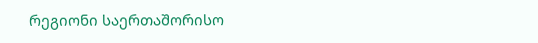რეგიონი საერთაშორისო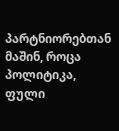პარტნიორებთან მაშინ, როცა პოლიტიკა, ფული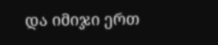და იმიჯი ერთ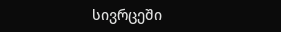სივრცეში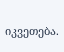იკვეთება.